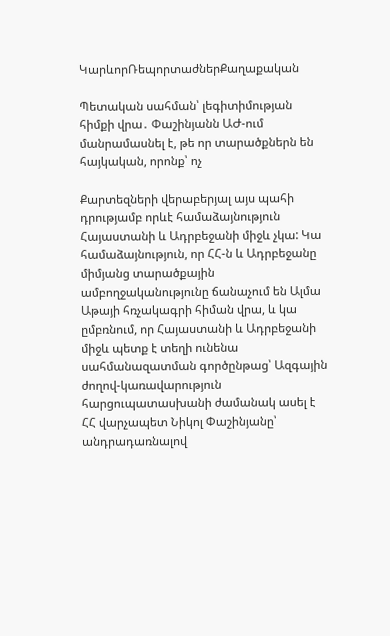ԿարևորՌեպորտաժներՔաղաքական

Պետական սահման՝ լեգիտիմության հիմքի վրա․ Փաշինյանն ԱԺ-ում մանրամասնել է, թե որ տարածքներն են հայկական, որոնք՝ ոչ

Քարտեզների վերաբերյալ այս պահի դրությամբ որևէ համաձայնություն Հայաստանի և Ադրբեջանի միջև չկա: Կա համաձայնություն, որ ՀՀ-ն և Ադրբեջանը միմյանց տարածքային ամբողջականությունը ճանաչում են Ալմա Աթայի հռչակագրի հիման վրա, և կա ըմբռնում, որ Հայաստանի և Ադրբեջանի միջև պետք է տեղի ունենա սահմանազատման գործընթաց՝ Ազգային ժողով-կառավարություն հարցուպատասխանի ժամանակ ասել է ՀՀ վարչապետ Նիկոլ Փաշինյանը՝ անդրադառնալով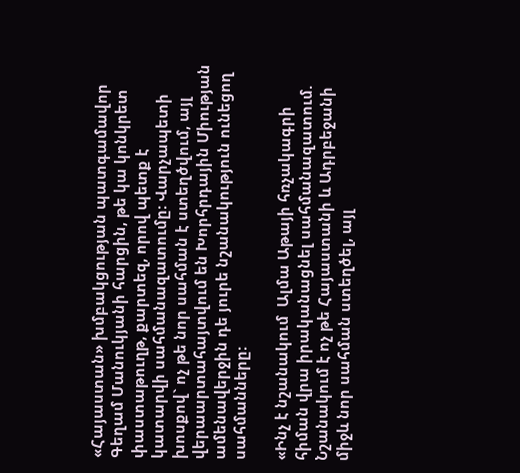«Հայաստան» խմբակցության պատգամավոր Գեղամ Մանուկյանի հարցին, թե կա կոնկրետ փաստաթուղթ, քարտեզ, որով պետք է կատարվի սահմանազատումը: Վարչապետի խոսքով` ոչ թե նոր սահման է ստեղծվում, այլ վերաարտահայտվում են Խորհրդային Միության ամենավերջին դե յուրե նշանակություն ունեցող սահմանները:

«Ինչ է նշանակում  Ալմա Աթայի հռչակագրի հիման վրա իրականացնել սահմանազատում. Նշանակում է ոչ թե Հայաստանի և Ադրբեջանի միջև նոր սահման ստեղծել, այլ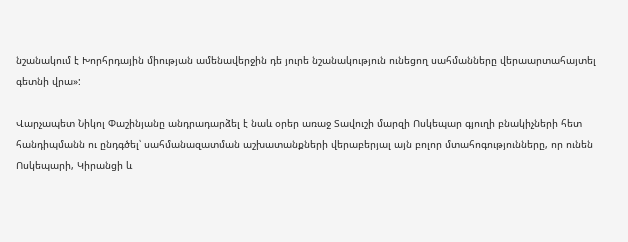նշանակում է Խորհրդային միության ամենավերջին դե յուրե նշանակություն ունեցող սահմանները վերաարտահայտել գետնի վրա»:

Վարչապետ Նիկոլ Փաշինյանը անդրադարձել է նաև օրեր առաջ Տավուշի մարզի Ոսկեպար գյուղի բնակիչների հետ հանդիպմանն ու ընդգծել՝ սահմանազատման աշխատանքների վերաբերյալ այն բոլոր մտահոգությունները, որ ունեն  Ոսկեպարի, Կիրանցի և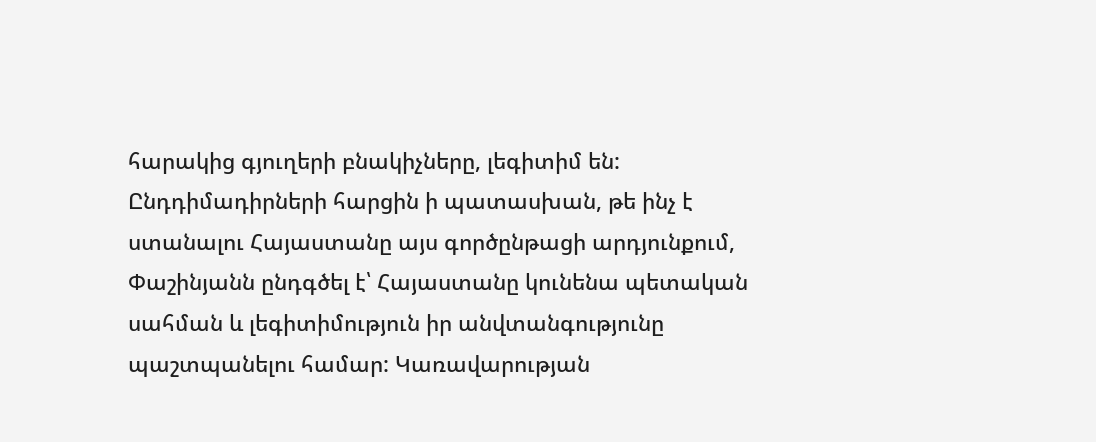հարակից գյուղերի բնակիչները, լեգիտիմ են: Ընդդիմադիրների հարցին ի պատասխան, թե ինչ է ստանալու Հայաստանը այս գործընթացի արդյունքում, Փաշինյանն ընդգծել է՝ Հայաստանը կունենա պետական սահման և լեգիտիմություն իր անվտանգությունը պաշտպանելու համար: Կառավարության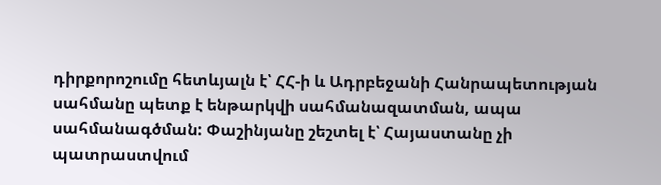դիրքորոշումը հետևյալն է՝ ՀՀ-ի և Ադրբեջանի Հանրապետության սահմանը պետք է ենթարկվի սահմանազատման, ապա սահմանագծման: Փաշինյանը շեշտել է՝ Հայաստանը չի պատրաստվում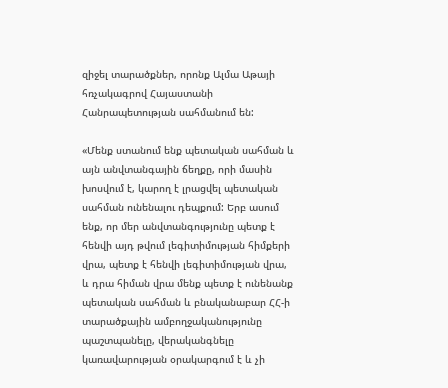զիջել տարածքներ, որոնք Ալմա Աթայի հռչակագրով Հայաստանի Հանրապետության սահմանում են:

«Մենք ստանում ենք պետական սահման և այն անվտանգային ճեղքը, որի մասին խոսվում է, կարող է լրացվել պետական սահման ունենալու դեպքում: Երբ ասում ենք, որ մեր անվտանգությունը պետք է հենվի այդ թվում լեգիտիմության հիմքերի վրա, պետք է հենվի լեգիտիմության վրա, և դրա հիման վրա մենք պետք է ունենանք պետական սահման և բնականաբար ՀՀ-ի տարածքային ամբողջականությունը պաշտպանելը, վերականգնելը կառավարության օրակարգում է և չի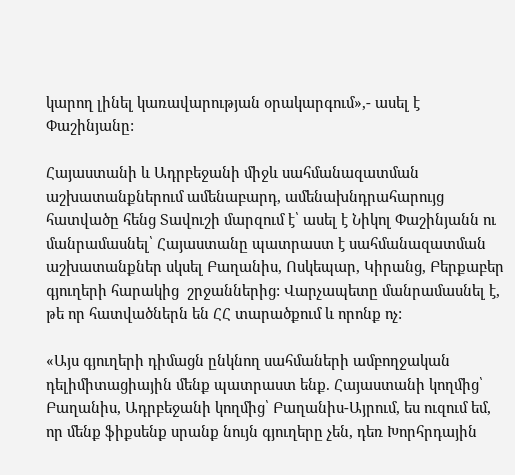կարող լինել կառավարության օրակարգում»,- ասել է Փաշինյանը:

Հայաստանի և Ադրբեջանի միջև սահմանազատման աշխատանքներում ամենաբարդ, ամենախնդրահարույց հատվածը հենց Տավուշի մարզում է՝ ասել է Նիկոլ Փաշինյանն ու մանրամասնել՝ Հայաստանը պատրաստ է սահմանազատման աշխատանքներ սկսել Բաղանիս, Ոսկեպար, Կիրանց, Բերքաբեր գյուղերի հարակից  շրջաններից: Վարչապետը մանրամասնել է, թե որ հատվածներն են ՀՀ տարածքում և որոնք ոչ:

«Այս գյուղերի դիմացն ընկնող սահմաների ամբողջական դելիմիտացիային մենք պատրաստ ենք. Հայաստանի կողմից՝ Բաղանիս, Ադրբեջանի կողմից՝ Բաղանիս-Այրում, ես ուզում եմ, որ մենք ֆիքսենք սրանք նույն գյուղերը չեն, դեռ Խորհրդային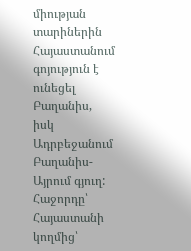միության տարիներին Հայաստանում գոյություն է ունեցել Բաղանիս, իսկ Ադրբեջանում Բաղանիս-Այրում գյուղ: Հաջորդը՝ Հայաստանի կողմից՝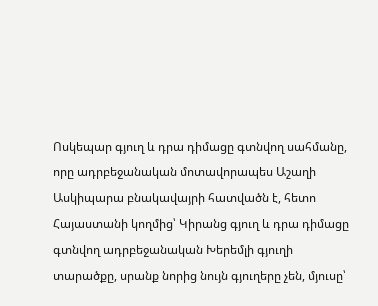Ոսկեպար գյուղ և դրա դիմացը գտնվող սահմանը, որը ադրբեջանական մոտավորապես Աշաղի Ասկիպարա բնակավայրի հատվածն է, հետո Հայաստանի կողմից՝ Կիրանց գյուղ և դրա դիմացը գտնվող ադրբեջանական Խերեմլի գյուղի տարածքը, սրանք նորից նույն գյուղերը չեն, մյուսը՝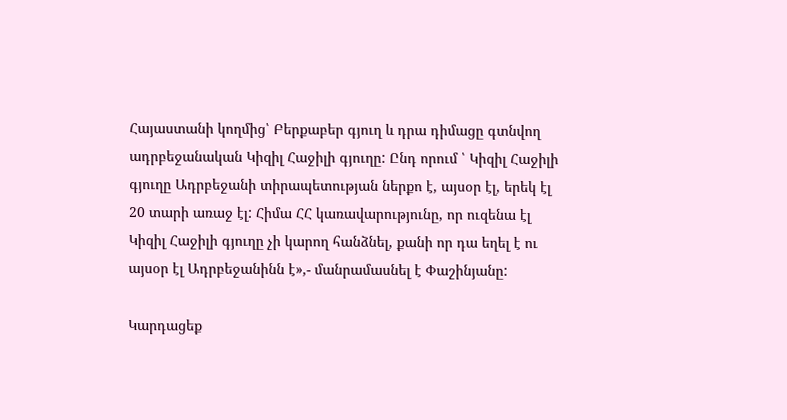Հայաստանի կողմից՝ Բերքաբեր գյուղ և դրա դիմացը գտնվող ադրբեջանական Կիզիլ Հաջիլի գյուղը: Ընդ որում ՝ Կիզիլ Հաջիլի գյուղը Ադրբեջանի տիրապետության ներքո է, այսօր էլ, երեկ էլ 20 տարի առաջ էլ: Հիմա ՀՀ կառավարությունը, որ ուզենա էլ Կիզիլ Հաջիլի գյուղը չի կարող հանձնել, քանի որ դա եղել է ու այսօր էլ Ադրբեջանինն է»,- մանրամասնել է Փաշինյանը:

Կարդացեք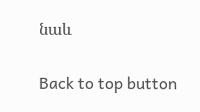նաև

Back to top button